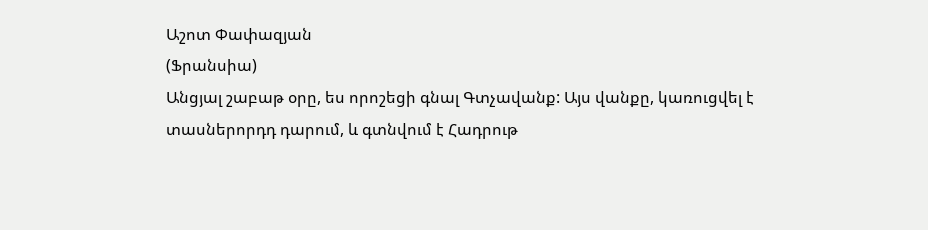Աշոտ Փափազյան
(Ֆրանսիա)
Անցյալ շաբաթ օրը, ես որոշեցի գնալ Գտչավանք: Այս վանքը, կառուցվել է տասներորդդ դարում, և գտնվում է Հադրութ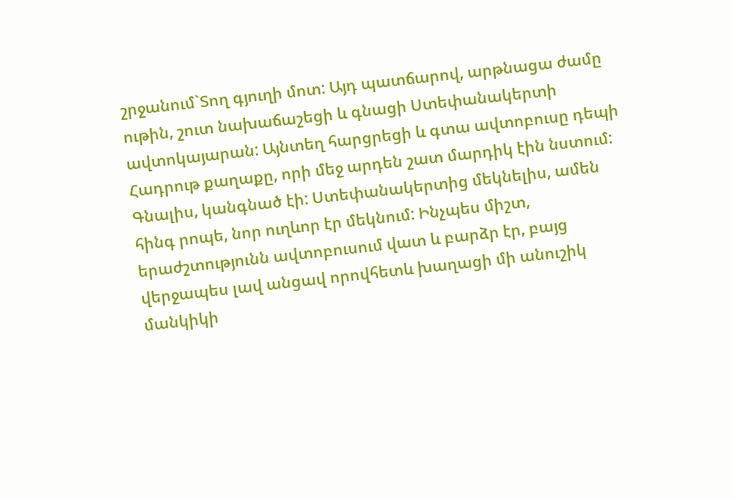շրջանում`Տող գյուղի մոտ: Այդ պատճարով, արթնացա ժամը ութին, շուտ նախաճաշեցի և գնացի Ստեփանակերտի ավտոկայարան: Այնտեղ հարցրեցի և գտա ավտոբուսը դեպի Հադրութ քաղաքը, որի մեջ արդեն շատ մարդիկ էին նստում: Գնալիս, կանգնած էի: Ստեփանակերտից մեկնելիս, ամեն հինգ րոպե, նոր ուղևոր էր մեկնում: Ինչպես միշտ, երաժշտությունն ավտոբուսում վատ և բարձր էր, բայց վերջապես լավ անցավ որովհետև խաղացի մի անուշիկ մանկիկի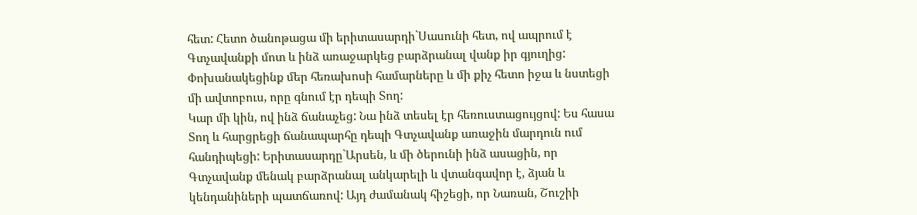հետ: Հետո ծանոթացա մի երիտասարդի`Սասունի հետ, ով ապրում է Գտչավանքի մոտ և ինձ առաջարկեց բարձրանալ վանք իր գյուղից: Փոխանակեցինք մեր հեռախոսի համարները և մի քիչ հետո իջա և նստեցի մի ավտոբուս, որը գնում էր դեպի Տող:
Կար մի կին, ով ինձ ճանաչեց: Նա ինձ տեսել էր հեռուստացույցով: Ես հասա Տող և հարցրեցի ճանապարհը դեպի Գտչավանք առաջին մարդուն ում հանդիպեցի: Երիտասարդը`Արսեն, և մի ծերունի ինձ ասացին, որ Գտչավանք մենակ բարձրանալ անկարելի և վտանգավոր է, ձյան և կենդանիների պատճառով: Այդ ժամանակ հիշեցի, որ Նառան, Շուշիի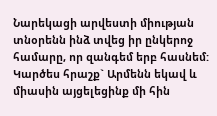Նարեկացի արվեստի միության տնօրենն ինձ տվեց իր ընկերոջ համարը, որ զանգեմ երբ հասնեմ: Կարծես հրաշք` Արմենն եկավ և միասին այցելեցինք մի հին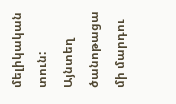մելիկական տուն: Այնտեղ ծանոթացա մի մարդու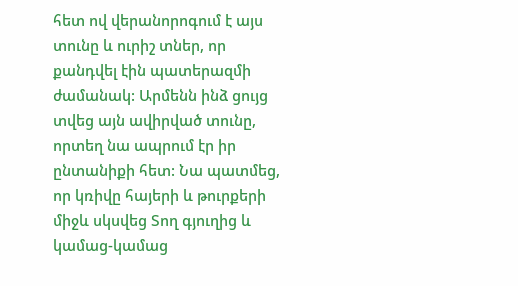հետ ով վերանորոգում է այս տունը և ուրիշ տներ, որ քանդվել էին պատերազմի ժամանակ: Արմենն ինձ ցույց տվեց այն ավիրված տունը, որտեղ նա ապրում էր իր ընտանիքի հետ: Նա պատմեց, որ կռիվը հայերի և թուրքերի միջև սկսվեց Տող գյուղից և կամաց-կամաց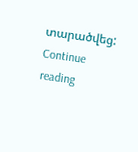տարածվեց: Continue reading